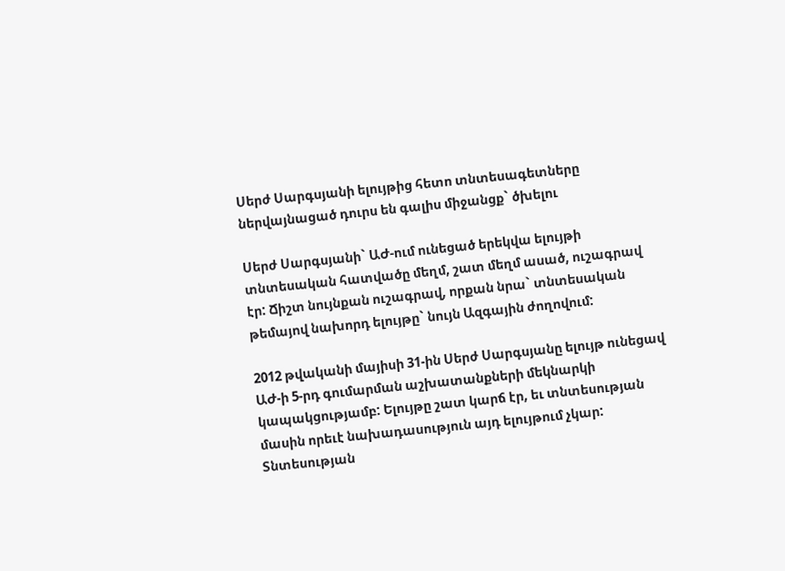Սերժ Սարգսյանի ելույթից հետո տնտեսագետները ներվայնացած դուրս են գալիս միջանցք` ծխելու

Սերժ Սարգսյանի` ԱԺ-ում ունեցած երեկվա ելույթի տնտեսական հատվածը մեղմ, շատ մեղմ ասած, ուշագրավ էր: Ճիշտ նույնքան ուշագրավ, որքան նրա` տնտեսական թեմայով նախորդ ելույթը` նույն Ազգային ժողովում:

2012 թվականի մայիսի 31-ին Սերժ Սարգսյանը ելույթ ունեցավ ԱԺ-ի 5-րդ գումարման աշխատանքների մեկնարկի կապակցությամբ: Ելույթը շատ կարճ էր, եւ տնտեսության մասին որեւէ նախադասություն այդ ելույթում չկար: Տնտեսության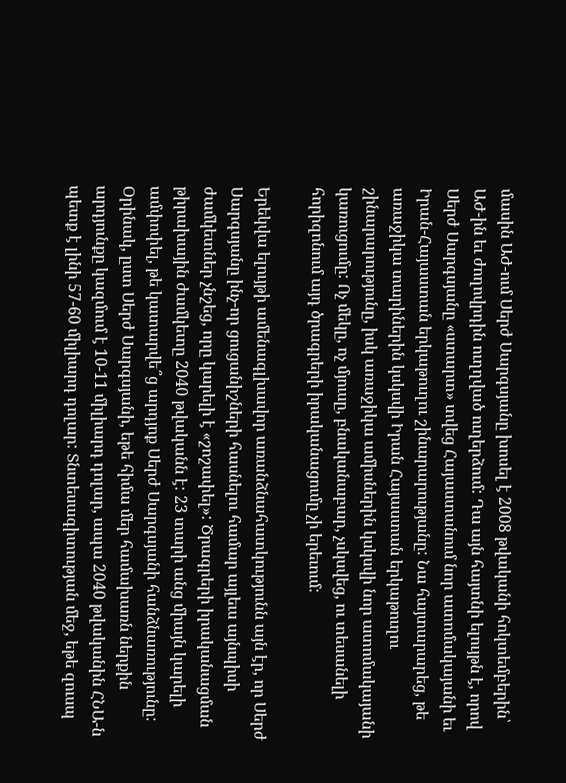մասին ԱԺ-ում Սերժ Սարգսյանը խոսել է 2008 թվականի հոկտեմբերին՝ ԱԺ-ին եւ ժողովրդին ուղղված ուղերձում: Դա այն հայտնի ելույթն է, որով Սերժ Սարգսյանը «ստարտ» տվեց Հայաստանում նոր ատոմակայանի եւ Իրան-Հայաստան երկաթուղու շինարարությանը: Նա հայտարարեց, թե առաջիկա տարիներին կսկսվի Իրան Հայաստան երկաթուղու շինարարությունը, իսկ առաջիկա ամիսներին կսկսվի նոր ատոմակայանի կառուցումը: Ոչ մեկը, ոչ մյուսը, բնականաբար, չսկսվեց, ու տեսանելի հորիզոնում այդ ծրագրերի իրականացումը չի երեւում:

Երեկվա ելույթի ամենագլխավոր առանձնահատկությունն այն էր, որ Սերժ Սարգսյանը ինչ-որ ցուցանիշների հասնելու համար այլեւս այնպիսի ժամկետներ չնշեց, որը կարելի է «շոշափել»: Ծրագրերի իրականացման թիրախային ժամկետը 2040 թվականն է: 23 տարի անց միայն կարելի ամփոփել, թե կատարվե՞ց արդյոք Սերժ Սարգսյանի հանձնառությունը: Օրինակ, ըստ Սերժ Սարգսյանի, եթե հիմա մեր համախառն ներքին արդյունքը կազմում է 10-11 միլիարդ դոլար, ապա 2040 թվականին ՀՆԱ-ն պետք է լինի 57-60 միլիարդ դոլար: Տնտեսագիտության մեջ, եթե զուսպ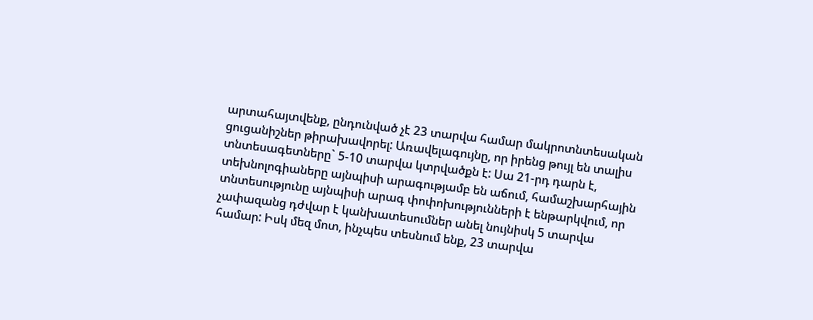արտահայտվենք, ընդունված չէ 23 տարվա համար մակրոտնտեսական ցուցանիշներ թիրախավորել: Առավելագույնը, որ իրենց թույլ են տալիս տնտեսագետները` 5-10 տարվա կտրվածքն է: Սա 21-րդ դարն է, տեխնոլոգիաները այնպիսի արագությամբ են աճում, համաշխարհային տնտեսությունը այնպիսի արագ փոփոխությունների է ենթարկվում, որ չափազանց դժվար է կանխատեսումներ անել նույնիսկ 5 տարվա համար: Իսկ մեզ մոտ, ինչպես տեսնում ենք, 23 տարվա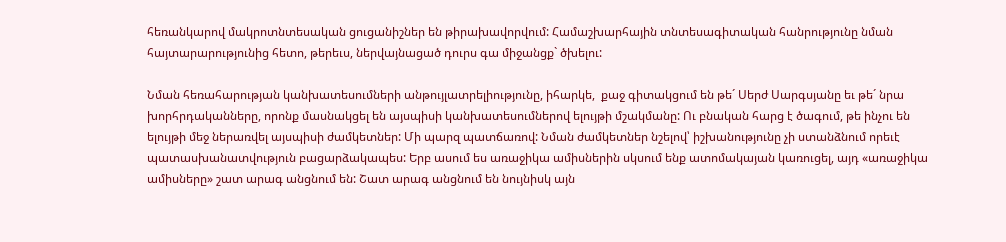հեռանկարով մակրոտնտեսական ցուցանիշներ են թիրախավորվում: Համաշխարհային տնտեսագիտական հանրությունը նման հայտարարությունից հետո, թերեւս, ներվայնացած դուրս գա միջանցք` ծխելու:

Նման հեռահարության կանխատեսումների անթույլատրելիությունը, իհարկե,  քաջ գիտակցում են թե´ Սերժ Սարգսյանը եւ թե´ նրա խորհրդականները, որոնք մասնակցել են այսպիսի կանխատեսումներով ելույթի մշակմանը: Ու բնական հարց է ծագում, թե ինչու են ելույթի մեջ ներառվել այսպիսի ժամկետներ: Մի պարզ պատճառով: Նման ժամկետներ նշելով՝ իշխանությունը չի ստանձնում որեւէ պատասխանատվություն բացարձակապես: Երբ ասում ես առաջիկա ամիսներին սկսում ենք ատոմակայան կառուցել, այդ «առաջիկա ամիսները» շատ արագ անցնում են: Շատ արագ անցնում են նույնիսկ այն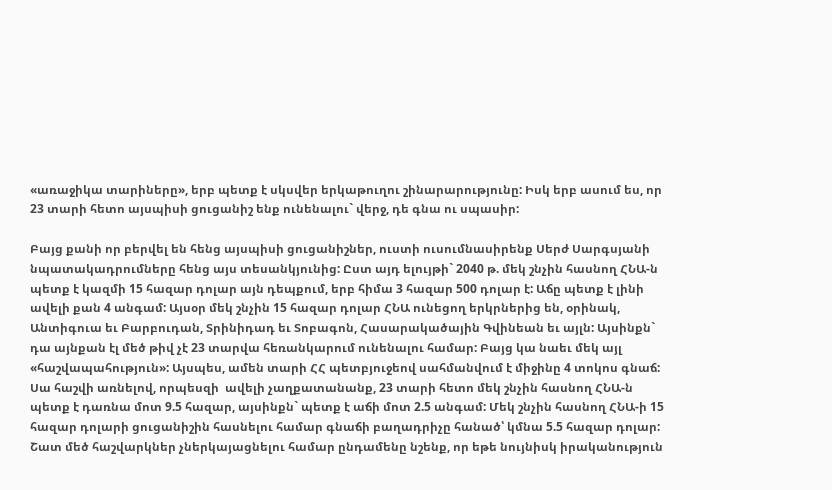«առաջիկա տարիները», երբ պետք է սկսվեր երկաթուղու շինարարությունը: Իսկ երբ ասում ես, որ 23 տարի հետո այսպիսի ցուցանիշ ենք ունենալու` վերջ, դե գնա ու սպասիր:

Բայց քանի որ բերվել են հենց այսպիսի ցուցանիշներ, ուստի ուսումնասիրենք Սերժ Սարգսյանի նպատակադրումները հենց այս տեսանկյունից: Ըստ այդ ելույթի` 2040 թ. մեկ շնչին հասնող ՀՆԱ-ն պետք է կազմի 15 հազար դոլար այն դեպքում, երբ հիմա 3 հազար 500 դոլար է: Աճը պետք է լինի ավելի քան 4 անգամ: Այսօր մեկ շնչին 15 հազար դոլար ՀՆԱ ունեցող երկրներից են, օրինակ, Անտիգուա եւ Բարբուդան, Տրինիդադ եւ Տոբագոն, Հասարակածային Գվինեան եւ այլն: Այսինքն` դա այնքան էլ մեծ թիվ չէ 23 տարվա հեռանկարում ունենալու համար: Բայց կա նաեւ մեկ այլ «հաշվապահություն»: Այսպես, ամեն տարի ՀՀ պետբյուջեով սահմանվում է միջինը 4 տոկոս գնաճ: Սա հաշվի առնելով, որպեսզի  ավելի չաղքատանանք, 23 տարի հետո մեկ շնչին հասնող ՀՆԱ-ն պետք է դառնա մոտ 9.5 հազար, այսինքն` պետք է աճի մոտ 2.5 անգամ: Մեկ շնչին հասնող ՀՆԱ-ի 15 հազար դոլարի ցուցանիշին հասնելու համար գնաճի բաղադրիչը հանած՝ կմնա 5.5 հազար դոլար: Շատ մեծ հաշվարկներ չներկայացնելու համար ընդամենը նշենք, որ եթե նույնիսկ իրականություն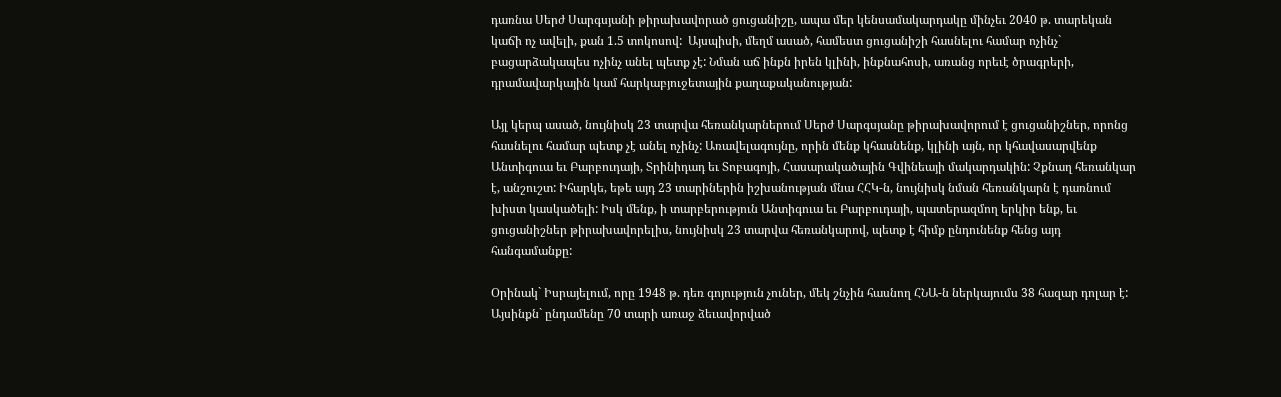դառնա Սերժ Սարգսյանի թիրախավորած ցուցանիշը, ապա մեր կենսամակարդակը մինչեւ 2040 թ. տարեկան կաճի ոչ ավելի, քան 1.5 տոկոսով:  Այսպիսի, մեղմ ասած, համեստ ցուցանիշի հասնելու համար ոչինչ` բացարձակապես ոչինչ անել պետք չէ: Նման աճ ինքն իրեն կլինի, ինքնահոսի, առանց որեւէ ծրագրերի, դրամավարկային կամ հարկաբյուջետային քաղաքականության:

Այլ կերպ ասած, նույնիսկ 23 տարվա հեռանկարներում Սերժ Սարգսյանը թիրախավորում է ցուցանիշներ, որոնց հասնելու համար պետք չէ անել ոչինչ: Առավելագույնը, որին մենք կհասնենք, կլինի այն, որ կհավասարվենք Անտիգուա եւ Բարբուդայի, Տրինիդադ եւ Տոբագոյի, Հասարակածային Գվինեայի մակարդակին: Չքնաղ հեռանկար է, անշուշտ: Իհարկե, եթե այդ 23 տարիներին իշխանության մնա ՀՀԿ-ն, նույնիսկ նման հեռանկարն է դառնում խիստ կասկածելի: Իսկ մենք, ի տարբերություն Անտիգուա եւ Բարբուդայի, պատերազմող երկիր ենք, եւ ցուցանիշներ թիրախավորելիս, նույնիսկ 23 տարվա հեռանկարով, պետք է հիմք ընդունենք հենց այդ հանգամանքը:

Օրինակ` Իսրայելում, որը 1948 թ. դեռ գոյություն չուներ, մեկ շնչին հասնող ՀՆԱ-ն ներկայումս 38 հազար դոլար է: Այսինքն` ընդամենը 70 տարի առաջ ձեւավորված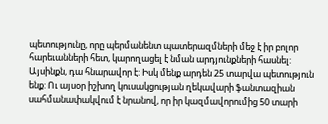պետությունը, որը պերմանենտ պատերազմների մեջ է իր բոլոր հարեւանների հետ, կարողացել է նման արդյունքների հասնել: Այսինքն, դա հնարավոր է: Իսկ մենք արդեն 25 տարվա պետություն ենք: Ու այսօր իշխող կուսակցության ղեկավարի ֆանտազիան սահմանափակվում է նրանով, որ իր կազմավորումից 50 տարի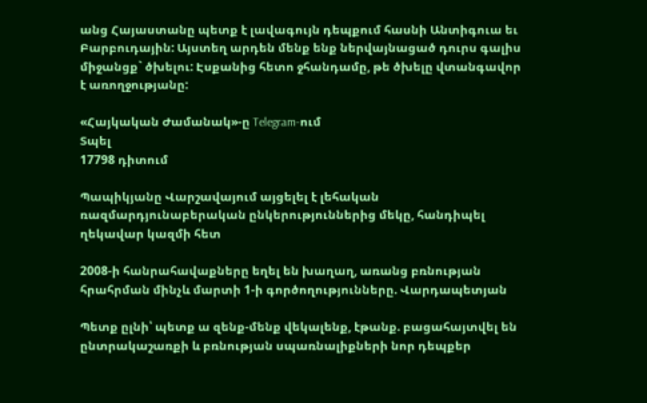անց Հայաստանը պետք է լավագույն դեպքում հասնի Անտիգուա եւ Բարբուդային: Այստեղ արդեն մենք ենք ներվայնացած դուրս գալիս միջանցք` ծխելու: Էսքանից հետո ջհանդամը, թե ծխելը վտանգավոր է առողջությանը:

«Հայկական Ժամանակ»-ը Telegram-ում
Տպել
17798 դիտում

Պապիկյանը Վարշավայում այցելել է լեհական ռազմարդյունաբերական ընկերություններից մեկը, հանդիպել ղեկավար կազմի հետ

2008-ի հանրահավաքները եղել են խաղաղ, առանց բռնության հրահրման մինչև մարտի 1-ի գործողությունները. Վարդապետյան

Պետք ըլնի՝ պետք ա զենք-մենք վեկալենք, էթանք. բացահայտվել են ընտրակաշառքի և բռնության սպառնալիքների նոր դեպքեր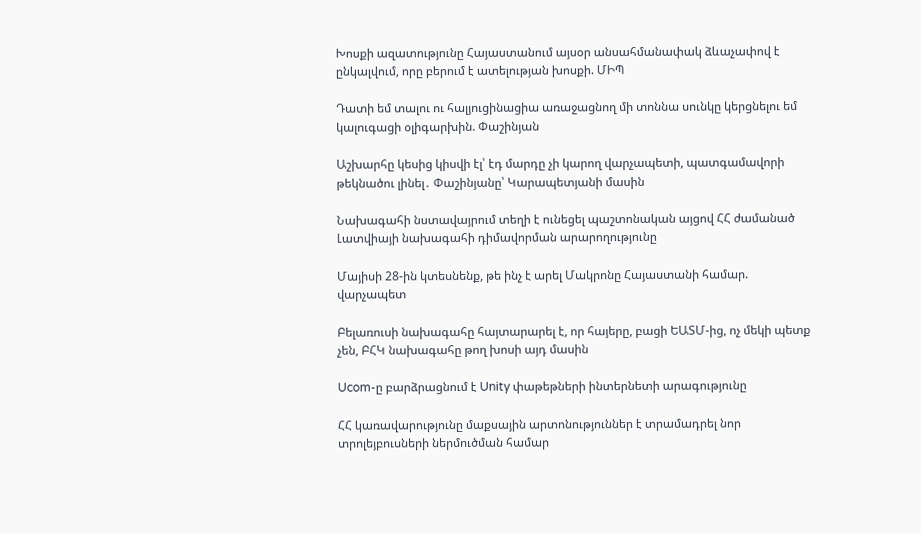Խոսքի ազատությունը Հայաստանում այսօր անսահմանափակ ձևաչափով է ընկալվում, որը բերում է ատելության խոսքի. ՄԻՊ

Դատի եմ տալու ու հալյուցինացիա առաջացնող մի տոննա սունկը կերցնելու եմ կալուգացի օլիգարխին. Փաշինյան

Աշխարհը կեսից կիսվի էլ՝ էդ մարդը չի կարող վարչապետի, պատգամավորի թեկնածու լինել․ Փաշինյանը՝ Կարապետյանի մասին

Նախագահի նստավայրում տեղի է ունեցել պաշտոնական այցով ՀՀ ժամանած Լատվիայի նախագահի դիմավորման արարողությունը

Մայիսի 28-ին կտեսնենք, թե ինչ է արել Մակրոնը Հայաստանի համար. վարչապետ

Բելառուսի նախագահը հայտարարել է, որ հայերը, բացի ԵԱՏՄ-ից, ոչ մեկի պետք չեն, ԲՀԿ նախագահը թող խոսի այդ մասին

Ucom-ը բարձրացնում է Unity փաթեթների ինտերնետի արագությունը

ՀՀ կառավարությունը մաքսային արտոնություններ է տրամադրել նոր տրոլեյբուսների ներմուծման համար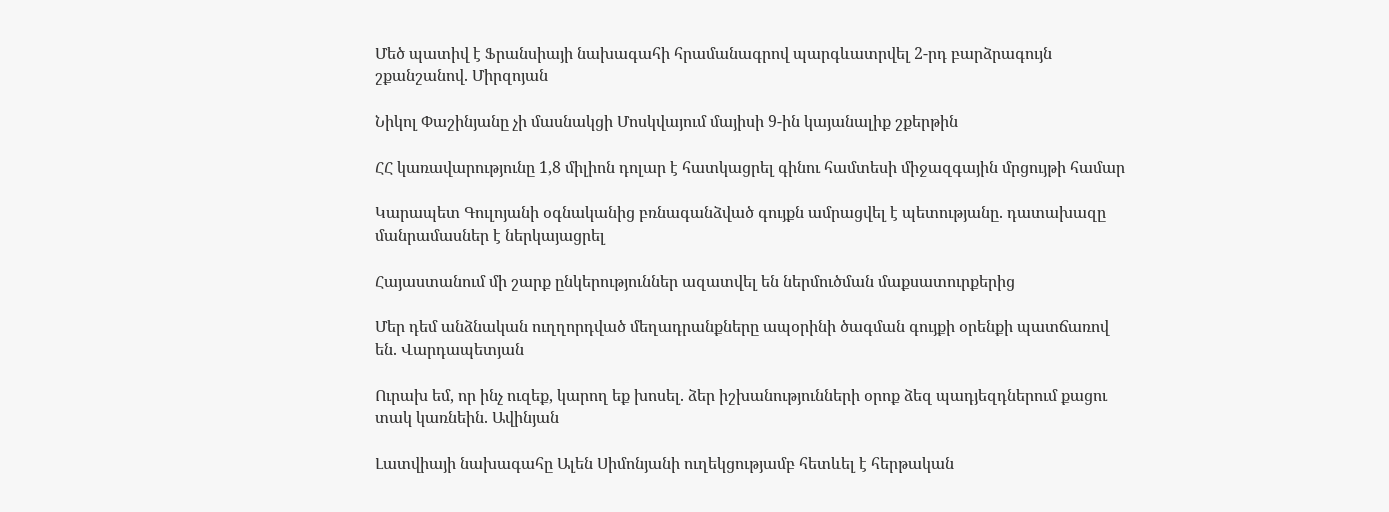Մեծ պատիվ է Ֆրանսիայի նախագահի հրամանագրով պարգևատրվել 2-րդ բարձրագույն շքանշանով. Միրզոյան

Նիկոլ Փաշինյանը չի մասնակցի Մոսկվայում մայիսի 9-ին կայանալիք շքերթին

ՀՀ կառավարությունը 1,8 միլիոն դոլար է հատկացրել գինու համտեսի միջազգային մրցույթի համար

Կարապետ Գուլոյանի օգնականից բռնագանձված գույքն ամրացվել է պետությանը. դատախազը մանրամասներ է ներկայացրել

Հայաստանում մի շարք ընկերություններ ազատվել են ներմուծման մաքսատուրքերից

Մեր դեմ անձնական ուղղորդված մեղադրանքները ապօրինի ծագման գույքի օրենքի պատճառով են. Վարդապետյան

Ուրախ եմ, որ ինչ ուզեք, կարող եք խոսել. ձեր իշխանությունների օրոք ձեզ պադյեզդներում քացու տակ կառնեին. Ավինյան

Լատվիայի նախագահը Ալեն Սիմոնյանի ուղեկցությամբ հետևել է հերթական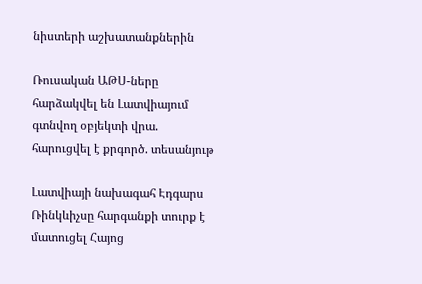նիստերի աշխատանքներին

Ռուսական ԱԹՍ-ները հարձակվել են Լատվիայում գտնվող օբյեկտի վրա. հարուցվել է քրգործ. տեսանյութ

Լատվիայի նախագահ Էդգարս Ռինկևիչսը հարգանքի տուրք է մատուցել Հայոց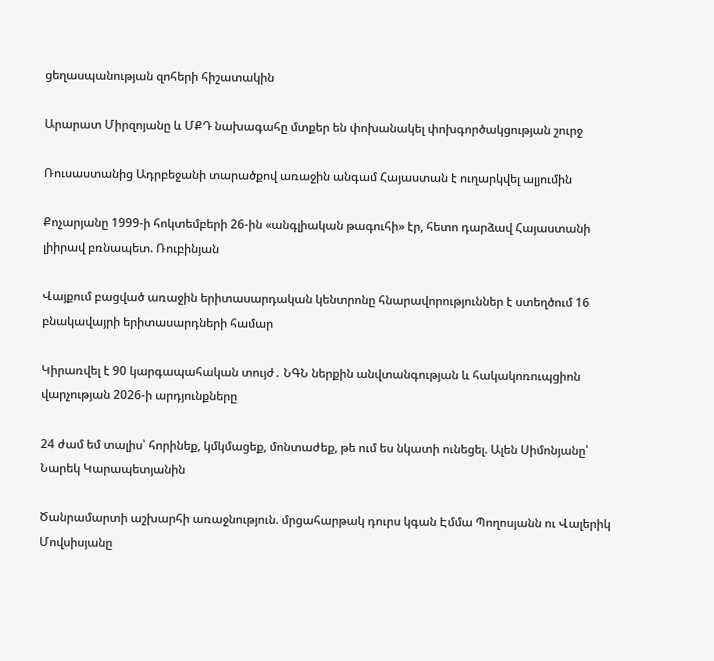ցեղասպանության զոհերի հիշատակին

Արարատ Միրզոյանը և ՄՔԴ նախագահը մտքեր են փոխանակել փոխգործակցության շուրջ

Ռուսաստանից Ադրբեջանի տարածքով առաջին անգամ Հայաստան է ուղարկվել ալյումին

Քոչարյանը 1999-ի հոկտեմբերի 26-ին «անգլիական թագուհի» էր, հետո դարձավ Հայաստանի լիիրավ բռնապետ. Ռուբինյան

Վայքում բացված առաջին երիտասարդական կենտրոնը հնարավորություններ է ստեղծում 16 բնակավայրի երիտասարդների համար

Կիրառվել է 90 կարգապահական տույժ․ ՆԳՆ ներքին անվտանգության և հակակոռուպցիոն վարչության 2026-ի արդյունքները

24 ժամ եմ տալիս՝ հորինեք, կմկմացեք, մոնտաժեք, թե ում ես նկատի ունեցել. Ալեն Սիմոնյանը՝ Նարեկ Կարապետյանին

Ծանրամարտի աշխարհի առաջնություն. մրցահարթակ դուրս կգան Էմմա Պողոսյանն ու Վալերիկ Մովսիսյանը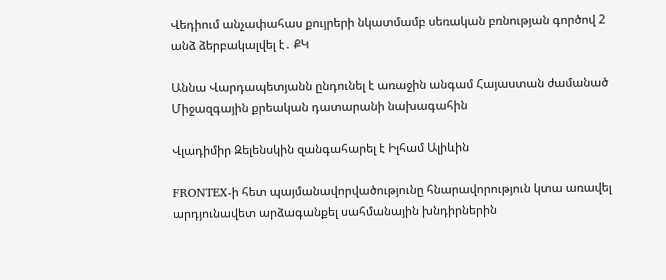Վեդիում անչափահաս քույրերի նկատմամբ սեռական բռնության գործով 2 անձ ձերբակալվել է․ ՔԿ

Աննա Վարդապետյանն ընդունել է առաջին անգամ Հայաստան ժամանած Միջազգային քրեական դատարանի նախագահին

Վլադիմիր Զելենսկին զանգահարել է Իլհամ Ալիևին

FRONTEX-ի հետ պայմանավորվածությունը հնարավորություն կտա առավել արդյունավետ արձագանքել սահմանային խնդիրներին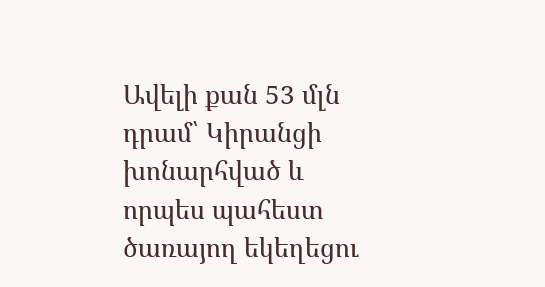Ավելի քան 53 մլն դրամ՝ Կիրանցի խոնարհված և որպես պահեստ ծառայող եկեղեցու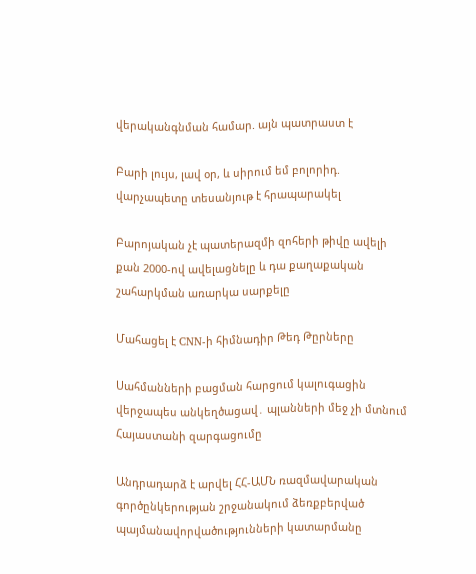վերականգնման համար. այն պատրաստ է

Բարի լույս, լավ օր, և սիրում եմ բոլորիդ. վարչապետը տեսանյութ է հրապարակել

Բարոյական չէ պատերազմի զոհերի թիվը ավելի քան 2000-ով ավելացնելը և դա քաղաքական շահարկման առարկա սարքելը

Մահացել է CNN-ի հիմնադիր Թեդ Թըրները

Սահմանների բացման հարցում կալուգացին վերջապես անկեղծացավ․ պլանների մեջ չի մտնում Հայաստանի զարգացումը

Անդրադարձ է արվել ՀՀ-ԱՄՆ ռազմավարական գործընկերության շրջանակում ձեռքբերված պայմանավորվածությունների կատարմանը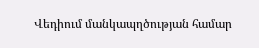Վեդիում մանկապղծության համար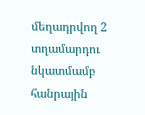մեղադրվող 2 տղամարդու նկատմամբ հանրային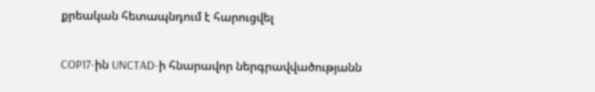քրեական հետապնդում է հարուցվել

COP17-ին UNCTAD-ի հնարավոր ներգրավվածությանն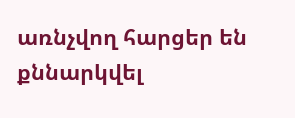առնչվող հարցեր են քննարկվել